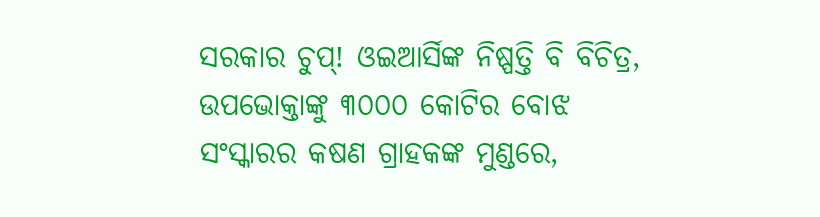ସରକାର ଚୁପ୍! ଓଇଆର୍ସିଙ୍କ ନିଷ୍ପତ୍ତି ବି ବିଚିତ୍ର, ଉପଭୋକ୍ତାଙ୍କୁ ୩୦୦୦ କୋଟିର ବୋଝ
ସଂସ୍କାରର କଷଣ ଗ୍ରାହକଙ୍କ ମୁଣ୍ଡରେ,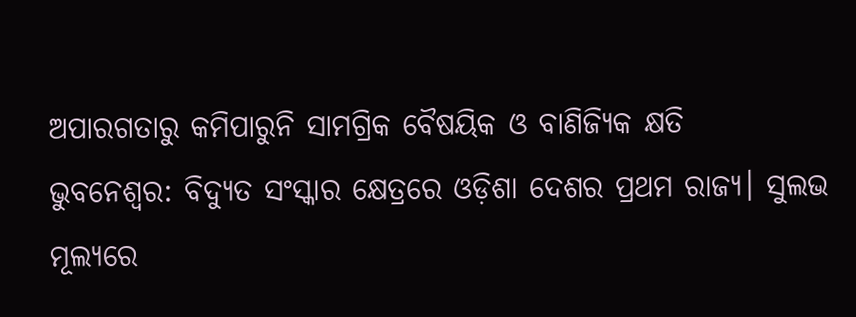ଅପାରଗତାରୁ କମିପାରୁନି ସାମଗ୍ରିକ ବୈଷୟିକ ଓ ବାଣିଜ୍ୟିକ କ୍ଷତି
ଭୁବନେଶ୍ବର: ବିଦ୍ୟୁତ ସଂସ୍କାର କ୍ଷେତ୍ରରେ ଓଡ଼ିଶା ଦେଶର ପ୍ରଥମ ରାଜ୍ୟ। ସୁଲଭ ମୂଲ୍ୟରେ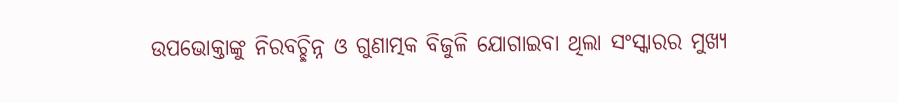ଉପଭୋକ୍ତାଙ୍କୁ ନିରବଚ୍ଛିନ୍ନ ଓ ଗୁଣାତ୍ମକ ବିଜୁଳି ଯୋଗାଇବା ଥିଲା ସଂସ୍କାରର ମୁଖ୍ୟ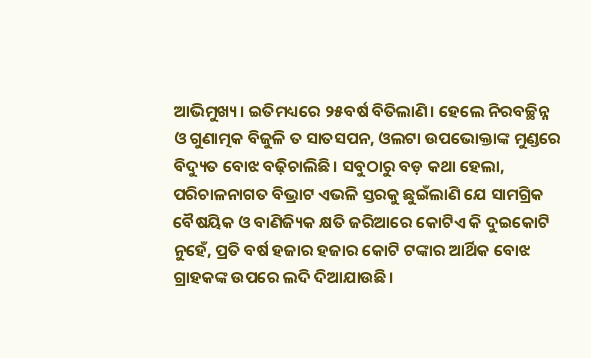ଆଭିମୁଖ୍ୟ। ଇତିମଧ୍ୟରେ ୨୫ବର୍ଷ ବିତିଲାଣି। ହେଲେ ନିରବଚ୍ଛିନ୍ନ ଓ ଗୁଣାତ୍ମକ ବିଜୁଳି ତ ସାତସପନ, ଓଲଟା ଉପଭୋକ୍ତାଙ୍କ ମୁଣ୍ଡରେ ବିଦ୍ୟୁତ ବୋଝ ବଢ଼ିଚାଲିଛି। ସବୁଠାରୁ ବଡ଼ କଥା ହେଲା, ପରିଚାଳନାଗତ ବିଭ୍ରାଟ ଏଭଳି ସ୍ତରକୁ ଛୁଇଁଲାଣି ଯେ ସାମଗ୍ରିକ ବୈଷୟିକ ଓ ବାଣିଜ୍ୟିକ କ୍ଷତି ଜରିଆରେ କୋଟିଏ କି ଦୁଇକୋଟି ନୁହେଁ, ପ୍ରତି ବର୍ଷ ହଜାର ହଜାର କୋଟି ଟଙ୍କାର ଆର୍ଥିକ ବୋଝ ଗ୍ରାହକଙ୍କ ଉପରେ ଲଦି ଦିଆଯାଉଛି।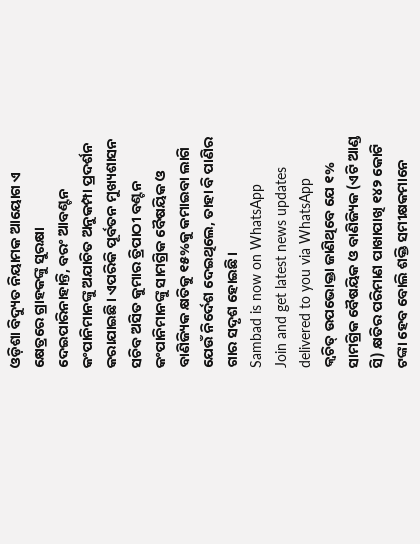ଓଡ଼ିଶା ବିଦ୍ୟୁତ ନିୟାମକ ଆୟୋଗ ଏ କ୍ଷେତ୍ରରେ ଗ୍ରାହକଙ୍କୁ ସୁରକ୍ଷା ଦେଇପାରିନାହାନ୍ତି, ବରଂ ଆବଣ୍ଟନ କଂପାନିମାନଙ୍କୁ ଅଯାଚିତ ଅନୁକମ୍ପା ପ୍ରଦର୍ଶନ କରାଯାଇଛି। ଏପରିକି ପୂର୍ବତନ ମୁଖ୍ୟଶାସନ ସଚିବ ଅସିତ କୁମାର ତ୍ରିପାଠୀ ବଣ୍ଟନ କଂପାନିମାନଙ୍କୁ ସାମଗ୍ରିକ ବୈଷୟିକ ଓ ବାଣିଜ୍ୟିକ କ୍ଷତିକୁ ୧୫%କୁ କମାଇବା ଲାଗି ଯେଉଁ ନିର୍ଦେଶ ଦେଇଥିଲେ, ତାହା ବି ପାଣିର ଗାର ସଦୃଶ ହୋଇଛି।
Sambad is now on WhatsApp
Join and get latest news updates delivered to you via WhatsApp
କ୍ବଚିତ୍ ଉପଭୋକ୍ତା ଜାଣିଥିବେ ଯେ ୧% ସାମଗ୍ରିକ ବୈଷୟିକ ଓ ବାଣିଜ୍ୟିକ (ଏଟି ଆଣ୍ଡ ସି) କ୍ଷତିର ପରିମାଣ ପାଖାପାଖି ୧୪୨ କୋଟି ଟଙ୍କା ହେବ ବୋଲି ଶକ୍ତି ସମୀକ୍ଷକମାନେ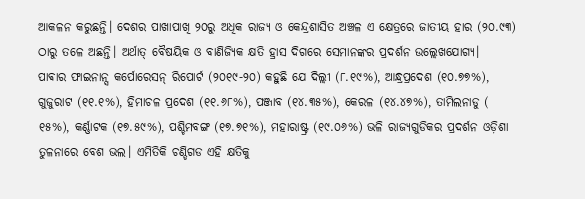ଆକଳନ କରୁଛନ୍ତି। ଦେଶର ପାଖାପାଖି ୨୦ରୁ ଅଧିକ ରାଜ୍ୟ ଓ କେନ୍ଦ୍ରଶାସିତ ଅଞ୍ଚଳ ଏ କ୍ଷେତ୍ରରେ ଜାତୀୟ ହାର (୨୦.୯୩) ଠାରୁ ତଳେ ଅଛନ୍ତି। ଅର୍ଥାତ୍ ବୈଷୟିକ ଓ ବାଣିଜ୍ୟିକ କ୍ଷତି ହ୍ରାସ ଦିଗରେ ସେମାନଙ୍କର ପ୍ରଦର୍ଶନ ଉଲ୍ଲେଖଯୋଗ୍ୟ।
ପାଵାର ଫାଇନାନ୍ସ କର୍ପୋରେସନ୍ ରିପୋର୍ଟ (୨୦୧୯-୨୦) କହୁଛି ଯେ ଦିଲ୍ଲୀ (୮.୧୯%), ଆନ୍ଧ୍ରପ୍ରଦେଶ (୧୦.୭୭%), ଗୁଜୁରାଟ (୧୧.୧%), ହିମାଚଳ ପ୍ରଦେଶ (୧୧.୬୮%), ପଞ୍ଜାବ (୧୪.୩୫%), କେରଳ (୧୪.୪୭%), ତାମିଲନାଡୁ ( ୧୫%), କର୍ଣ୍ଣାଟକ (୧୭.୫୯%), ପଶ୍ଚିମବଙ୍ଗ (୧୭.୭୧%), ମହାରାଷ୍ଟ୍ର (୧୯.୦୬%) ଭଳି ରାଜ୍ୟଗୁଡିକର ପ୍ରଦର୍ଶନ ଓଡ଼ିଶା ତୁଳନାରେ ବେଶ ଭଲ। ଏମିତିକି ଚଣ୍ଡିଗଡ ଏହି କ୍ଷତିକୁ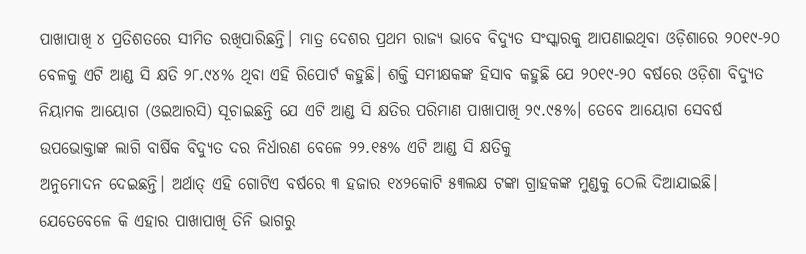ପାଖାପାଖି ୪ ପ୍ରତିଶତରେ ସୀମିତ ରଖିପାରିଛନ୍ତି। ମାତ୍ର ଦେଶର ପ୍ରଥମ ରାଜ୍ୟ ଭାବେ ବିଦ୍ୟୁତ ସଂସ୍କାରକୁ ଆପଣାଇଥିବା ଓଡ଼ିଶାରେ ୨୦୧୯-୨୦ ବେଳକୁ ଏଟି ଆଣ୍ଡ ସି କ୍ଷତି ୨୮.୯୪% ଥିବା ଏହି ରିପୋର୍ଟ କହୁଛି। ଶକ୍ତି ସମୀକ୍ଷକଙ୍କ ହିସାବ କହୁଛି ଯେ ୨୦୧୯-୨୦ ବର୍ଷରେ ଓଡ଼ିଶା ବିଦ୍ୟୁତ ନିୟାମକ ଆୟୋଗ (ଓଇଆରସି) ସୂଚାଇଛନ୍ତି ଯେ ଏଟି ଆଣ୍ଡ ସି କ୍ଷତିର ପରିମାଣ ପାଖାପାଖି ୨୯.୯୫%। ତେବେ ଆୟୋଗ ସେବର୍ଷ ଉପଭୋକ୍ତାଙ୍କ ଲାଗି ବାର୍ଷିକ ବିଦ୍ୟୁତ ଦର ନିର୍ଧାରଣ ବେଳେ ୨୨.୧୫% ଏଟି ଆଣ୍ଡ ସି କ୍ଷତିକୁ
ଅନୁମୋଦନ ଦେଇଛନ୍ତି। ଅର୍ଥାତ୍ ଏହି ଗୋଟିଏ ବର୍ଷରେ ୩ ହଜାର ୧୪୨କୋଟି ୫୩ଲକ୍ଷ ଟଙ୍କା ଗ୍ରାହକଙ୍କ ମୁଣ୍ଡକୁ ଠେଲି ଦିଆଯାଇଛି। ଯେତେବେଳେ କି ଏହାର ପାଖାପାଖି ତିନି ଭାଗରୁ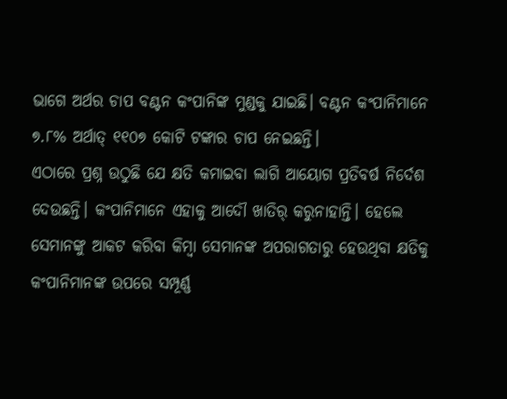ଭାଗେ ଅର୍ଥର ଚାପ ବଣ୍ଟନ କଂପାନିଙ୍କ ମୁଣ୍ଡକୁ ଯାଇଛି। ବଣ୍ଟନ କଂପାନିମାନେ ୭.୮% ଅର୍ଥାତ୍ ୧୧୦୭ କୋଟି ଟଙ୍କାର ଚାପ ନେଇଛନ୍ତି।
ଏଠାରେ ପ୍ରଶ୍ନ ଉଠୁଛି ଯେ କ୍ଷତି କମାଇବା ଲାଗି ଆୟୋଗ ପ୍ରତିବର୍ଷ ନିର୍ଦେଶ ଦେଉଛନ୍ତି। କଂପାନିମାନେ ଏହାକୁ ଆଦୌ ଖାତିର୍ କରୁନାହାନ୍ତି। ହେଲେ ସେମାନଙ୍କୁ ଆକଟ କରିବା କିମ୍ବା ସେମାନଙ୍କ ଅପରାଗତାରୁ ହେଉଥିବା କ୍ଷତିକୁ କଂପାନିମାନଙ୍କ ଉପରେ ସମ୍ପୂର୍ଣ୍ଣ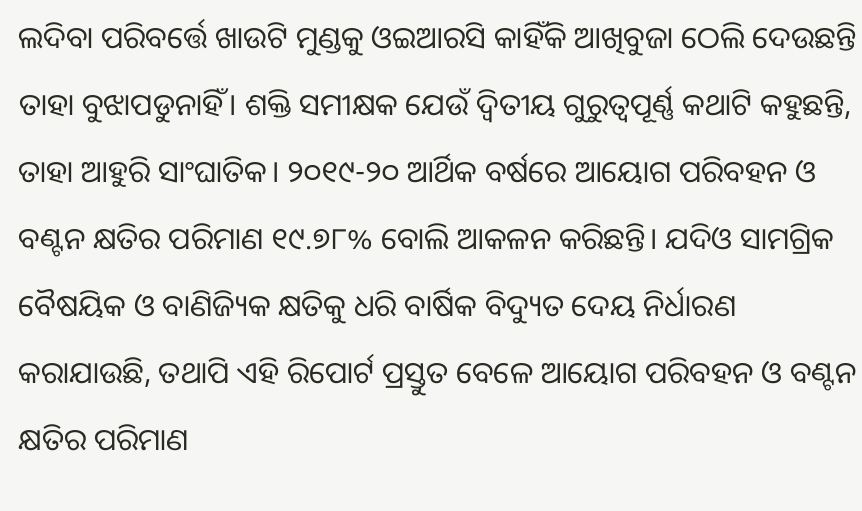ଲଦିବା ପରିବର୍ତ୍ତେ ଖାଉଟି ମୁଣ୍ଡକୁ ଓଇଆରସି କାହିଁକି ଆଖିବୁଜା ଠେଲି ଦେଉଛନ୍ତି ତାହା ବୁଝାପଡୁନାହିଁ। ଶକ୍ତି ସମୀକ୍ଷକ ଯେଉଁ ଦ୍ବିତୀୟ ଗୁରୁତ୍ବପୂର୍ଣ୍ଣ କଥାଟି କହୁଛନ୍ତି, ତାହା ଆହୁରି ସାଂଘାତିକ। ୨୦୧୯-୨୦ ଆର୍ଥିକ ବର୍ଷରେ ଆୟୋଗ ପରିବହନ ଓ ବଣ୍ଟନ କ୍ଷତିର ପରିମାଣ ୧୯.୭୮% ବୋଲି ଆକଳନ କରିଛନ୍ତି। ଯଦିଓ ସାମଗ୍ରିକ ବୈଷୟିକ ଓ ବାଣିଜ୍ୟିକ କ୍ଷତିକୁ ଧରି ବାର୍ଷିକ ବିଦ୍ୟୁତ ଦେୟ ନିର୍ଧାରଣ କରାଯାଉଛି, ତଥାପି ଏହି ରିପୋର୍ଟ ପ୍ରସ୍ତୁତ ବେଳେ ଆୟୋଗ ପରିବହନ ଓ ବଣ୍ଟନ କ୍ଷତିର ପରିମାଣ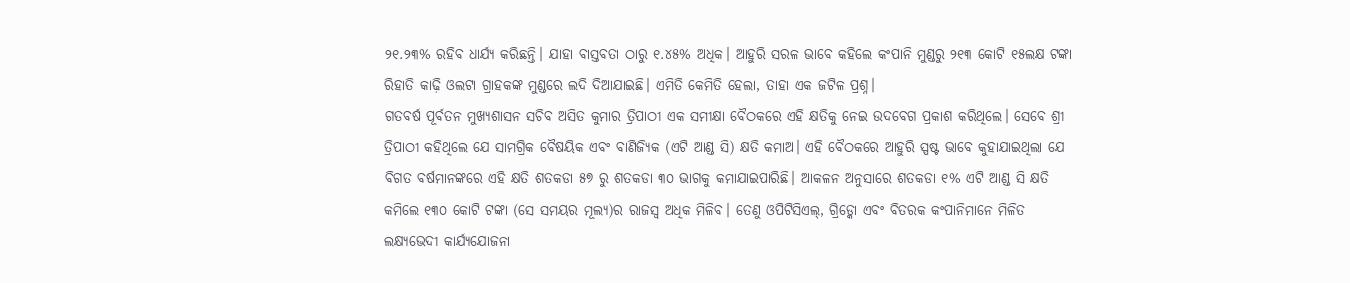୨୧.୨୩% ରହିବ ଧାର୍ଯ୍ୟ କରିଛନ୍ତି। ଯାହା ବାସ୍ତବତା ଠାରୁ ୧.୪୫% ଅଧିକ। ଆହୁରି ସରଳ ଭାବେ କହିଲେ କଂପାନି ମୁଣ୍ଡରୁ ୨୧୩ କୋଟି ୧୫ଲକ୍ଷ ଟଙ୍କା ରିହାତି କାଢ଼ି ଓଲଟା ଗ୍ରାହକଙ୍କ ମୁଣ୍ଡରେ ଲଦି ଦିଆଯାଇଛି। ଏମିତି କେମିତି ହେଲା, ତାହା ଏକ ଜଟିଳ ପ୍ରଶ୍ନ।
ଗତବର୍ଷ ପୂର୍ବତନ ମୁଖ୍ୟଶାସନ ସଚିବ ଅସିତ କୁମାର ତ୍ରିପାଠୀ ଏକ ସମୀକ୍ଷା ବୈଠକରେ ଏହି କ୍ଷତିକୁ ନେଇ ଉଦବେଗ ପ୍ରକାଶ କରିଥିଲେ। ସେବେ ଶ୍ରୀ ତ୍ରିପାଠୀ କହିଥିଲେ ଯେ ସାମଗ୍ରିକ ବୈଷୟିକ ଏବଂ ବାଣିଜ୍ୟିକ (ଏଟି ଆଣ୍ଡ ସି) କ୍ଷତି କମାଅ। ଏହି ବୈଠକରେ ଆହୁରି ସ୍ପଷ୍ଟ ଭାବେ କୁହାଯାଇଥିଲା ଯେ ବିଗତ ବର୍ଷମାନଙ୍କରେ ଏହି କ୍ଷତି ଶତକଡା ୫୭ ରୁ ଶତକଡା ୩୦ ଭାଗକୁ କମାଯାଇପାରିଛି। ଆକଳନ ଅନୁସାରେ ଶତକଡା ୧% ଏଟି ଆଣ୍ଡ ସି କ୍ଷତି କମିଲେ ୧୩୦ କୋଟି ଟଙ୍କା (ସେ ସମୟର ମୂଲ୍ୟ)ର ରାଜସ୍ୱ ଅଧିକ ମିଳିବ। ତେଣୁ ଓପିଟିସିଏଲ୍, ଗ୍ରିଡ୍କୋ ଏବଂ ବିତରକ କଂପାନିମାନେ ମିଳିତ ଲକ୍ଷ୍ୟଭେଦୀ କାର୍ଯ୍ୟଯୋଜନା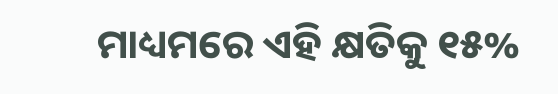ମାଧ୍ୟମରେ ଏହି କ୍ଷତିକୁ ୧୫%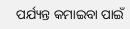ପର୍ଯ୍ୟନ୍ତ କମାଇବା ପାଇଁ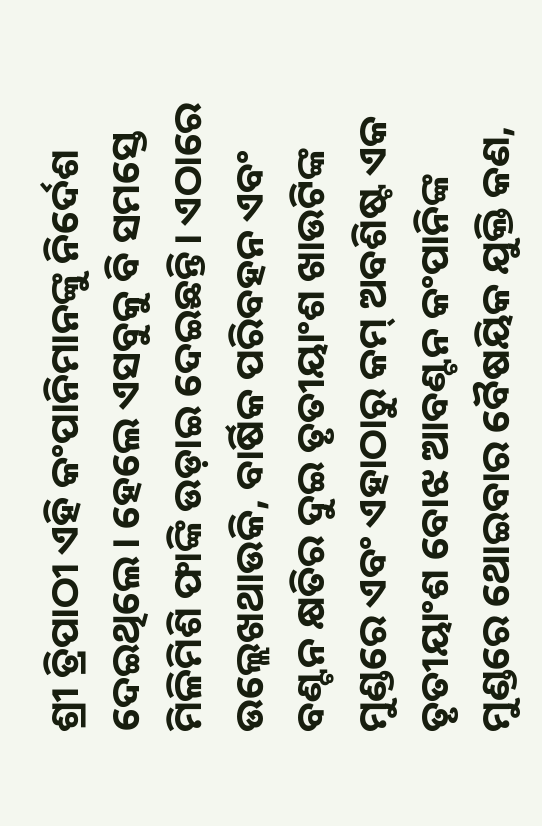ଶ୍ରୀ ତ୍ରିପାଠୀ ଏହି କଂପାନିମାନଙ୍କୁ ନିର୍ଦେଶ ଦେଇଥିଲେ। ହେଲେ ଏସବୁକୁ ବି ସମସ୍ତେ ମିଳିମିଶି ଫାଙ୍କି ଉଡ଼ାଇ ଦେଇଛନ୍ତି। ଏଠାରେ ଉଲ୍ଲେଖଥାଉକି, ବାର୍ଷିକ ପରିବହନ ଏବଂ ବଣ୍ଟନ କ୍ଷତିର ଦୁଇ ତୃତୀୟାଂଶ ଖାଉଟିଙ୍କ ମୁଣ୍ଡରେ ଏବଂ ଏହାଠାରୁ କମ୍ ଅବଶିଷ୍ଟ ଏକ ତୃତୀୟାଂଶ ବୋଝ ଆବଣ୍ଟନ କଂପାନିଙ୍କ ମୁଣ୍ଡରେ ଥୋଇବାର ବୈଷୟିକ ଯୁକ୍ତି କଣ,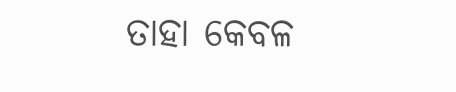ତାହା କେବଳ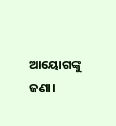ଆୟୋଗଙ୍କୁ ଜଣା।